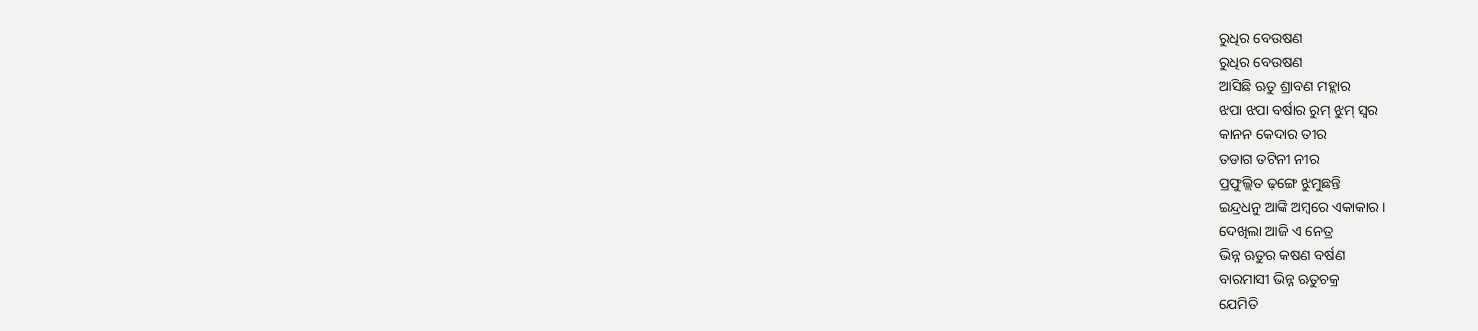ରୁଧିର ବେଉଷଣ
ରୁଧିର ବେଉଷଣ
ଆସିଛି ଋତୁ ଶ୍ରାବଣ ମହ୍ଲାର
ଝପା ଝପା ବର୍ଷାର ରୁମ୍ ଝୁମ୍ ସ୍ଵର
କାନନ କେଦାର ତୀର
ତଡାଗ ତଟିନୀ ନୀର
ପ୍ରଫୁଲ୍ଲିତ ଢ଼ଙ୍ଗେ ଝୁମୁଛନ୍ତି
ଇନ୍ଦ୍ରଧନୁ ଆଙ୍କି ଅମ୍ବରେ ଏକାକାର ।
ଦେଖିଲା ଆଜି ଏ ନେତ୍ର
ଭିନ୍ନ ଋତୁର କଷଣ ବର୍ଷଣ
ବାରମାସୀ ଭିନ୍ନ ଋତୁଚକ୍ର
ଯେମିତି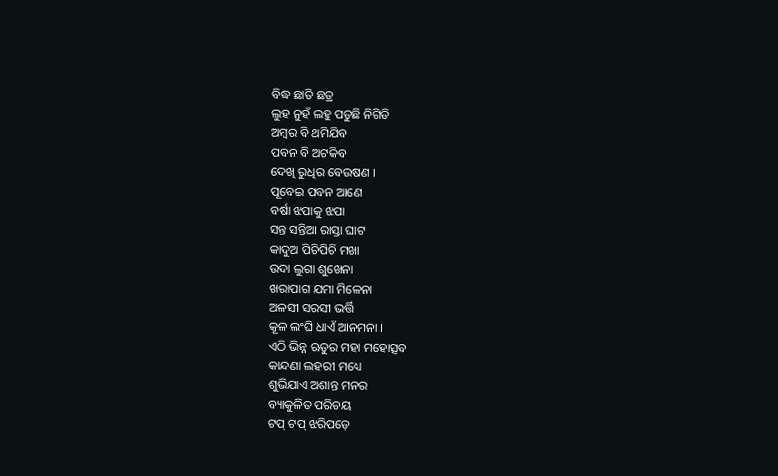ବିଦ୍ଧ ଛାତି ଛତ୍ର
ଲୁହ ନୁହଁ ଲହୁ ପଡୁଛି ନିଗିଡି
ଅମ୍ବର ବି ଥମିଯିବ
ପବନ ବି ଅଟକିବ
ଦେଖି ରୁଧିର ବେଉଷଣ ।
ପୂବେଇ ପବନ ଆଣେ
ବର୍ଷା ଝପାକୁ ଝପା
ସନ୍ତ ସନ୍ତିଆ ରାସ୍ତା ଘାଟ
କାଦୁଅ ପିଚିପିଚି ମଖା
ଉଦା ଲୁଗା ଶୁଖେନା
ଖରାପାଗ ଯମା ମିଳେନା
ଅଳସୀ ସରସୀ ଭର୍ତ୍ତି
କୂଳ ଲଂଘି ଧାଏଁ ଆନମନା ।
ଏଠି ଭିନ୍ନ ଋତୁର ମହା ମହୋତ୍ସବ
କାନ୍ଦଣା ଲହରୀ ମଧ୍ୟେ
ଶୁଭିଯାଏ ଅଶାନ୍ତ ମନର
ବ୍ୟାକୁଳିତ ପରିଚୟ
ଟପ୍ ଟପ୍ ଝରିପଡ଼େ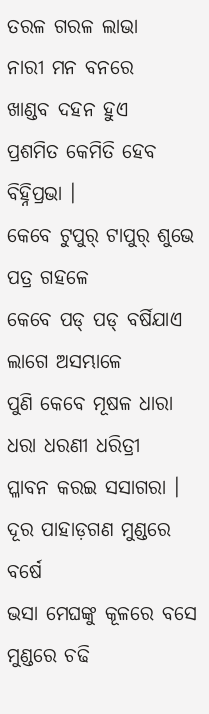ତରଳ ଗରଳ ଲାଭା
ନାରୀ ମନ ବନରେ
ଖାଣ୍ଡବ ଦହନ ହୁଏ
ପ୍ରଶମିତ କେମିତି ହେବ ବିହ୍ନିପ୍ରଭା ।
କେବେ ଟୁପୁର୍ ଟାପୁର୍ ଶୁଭେ
ପତ୍ର ଗହଳେ
କେବେ ପଡ୍ ପଡ୍ ବର୍ଷିଯାଏ
ଲାଗେ ଅସମ୍ଭାଳେ
ପୁଣି କେବେ ମୂଷଳ ଧାରା
ଧରା ଧରଣୀ ଧରିତ୍ରୀ
ପ୍ଳାବନ କରଇ ସସାଗରା ।
ଦୂର ପାହାଡ଼ଗଣ ମୁଣ୍ଡରେ ବର୍ଷେ
ଭସା ମେଘଙ୍କୁ କୂଳରେ ବସେ
ମୁଣ୍ଡରେ ଚଢି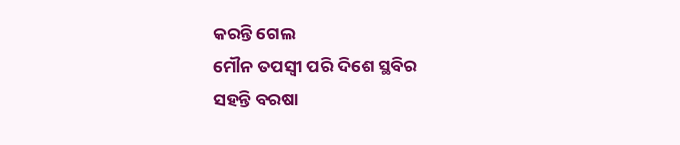କରନ୍ତି ଗେଲ
ମୌନ ତପସ୍ଵୀ ପରି ଦିଶେ ସ୍ଥବିର
ସହନ୍ତି ବରଷା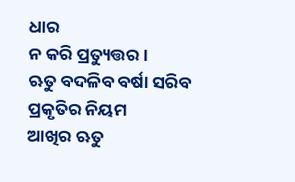ଧାର
ନ କରି ପ୍ରତ୍ୟୁତ୍ତର ।
ଋତୁ ବଦଳିବ ବର୍ଷା ସରିବ
ପ୍ରକୃତିର ନିୟମ
ଆଖିର ଋତୁ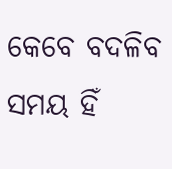କେବେ ବଦଳିବ
ସମୟ ହିଁ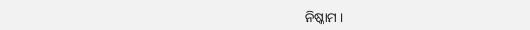ନିଷ୍କାମ ।